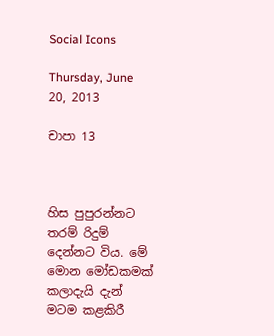Social Icons

Thursday, June 20, 2013

චාපා 13



හිස පුපුරන්නට තරම් රිදුම් දෙන්නට විය. මේ මොන මෝඩකමක් කලාදැයි දැන් මටම කළකිරී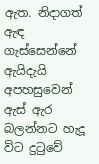ඇත. නිදාගත් ඇඳ ගැස්සෙන්නේ ඇයිදැයි අපහසුවෙන් ඇස් ඇර බලන්නට හැදූ විට දුටුවේ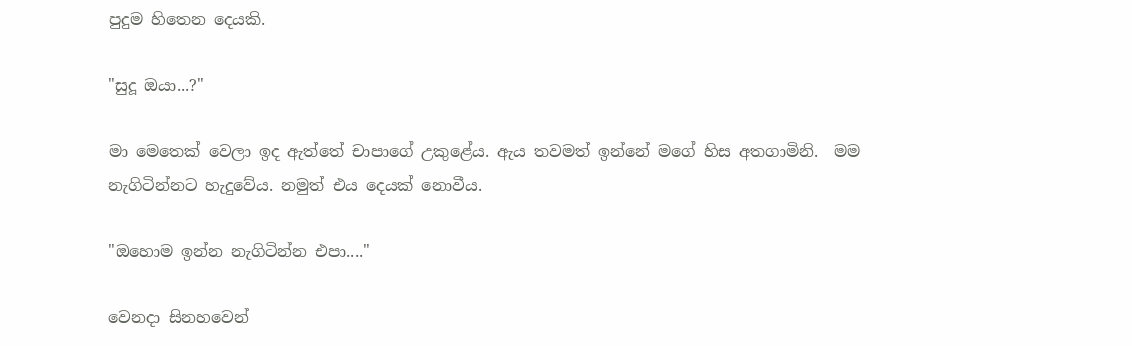පුදුම හිතෙන දෙයකි.

"සුදූ ඔයා...?"

මා මෙතෙක් වෙලා ඉද ඇත්තේ චාපාගේ උකුළේය. ඇය තවමත් ඉන්නේ මගේ හිස අතගාමිනි.  මම නැගිටින්නට හැදුවේය. නමුත් එය දෙයක් නොවීය.

"ඔහොම ඉන්න නැගිටින්න එපා...."

වෙනදා සිනහවෙන්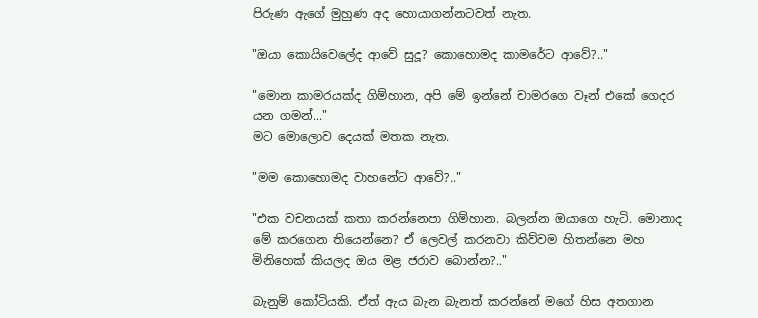පිරුණ ඇගේ මුහුණ අද හොයාගන්නටවත් නැත.

"ඔයා කොයිවෙලේද ආවේ සුදූ? කොහොමද කාමරේට ආවේ?.."

"මොන කාමරයක්ද ගිම්හාන, අපි මේ ඉන්නේ චාමරගෙ වෑන් එකේ ගෙදර යන ගමන්..."
මට මොලොව දෙයක් මතක නැත.

"මම කොහොමද වාහනේට ආවේ?.."

"එක වචනයක් කතා කරන්නෙපා ගිම්හාන. බලන්න ඔයාගෙ හැටි. මොනාද මේ කරගෙන තියෙන්නෙ? ඒ ලෙවල් කරනවා කිව්වම හිතන්නෙ මහ මිනිහෙක් කියලද ඔය මළ ජරාව බොන්න?.."

බැනුම් කෝටියකි. ඒත් ඇය බැන බැනත් කරන්නේ මගේ හිස අතගාන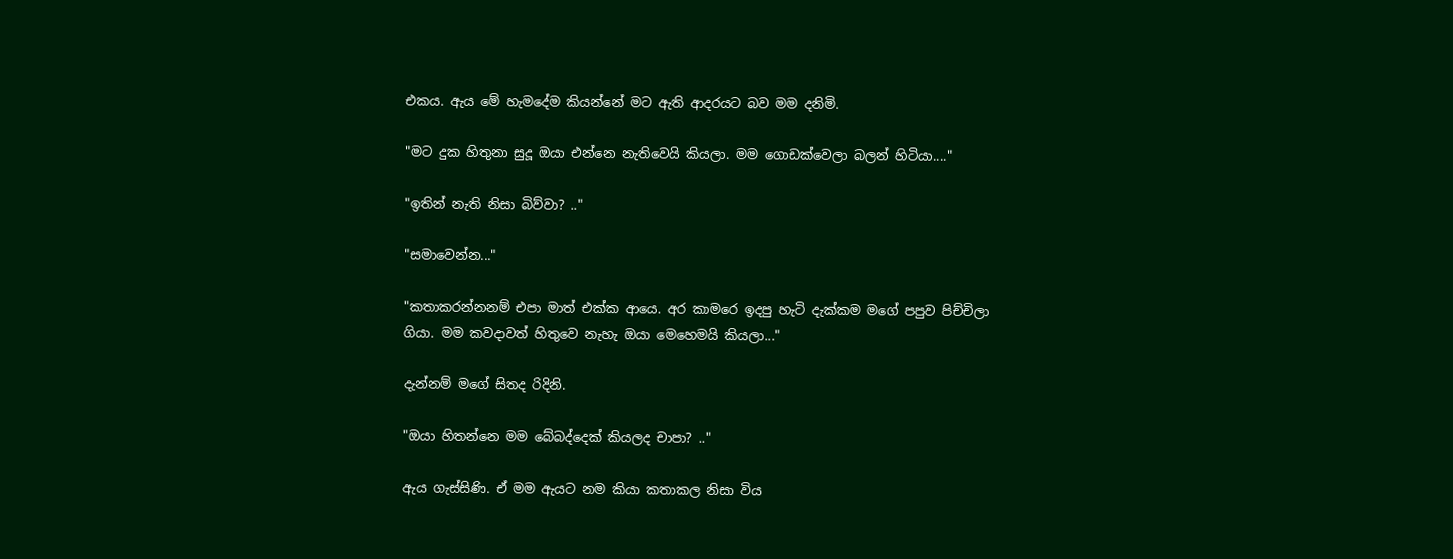එකය. ඇය මේ හැමදේම කියන්නේ මට ඇති ආදරයට බව මම දනිමි.

"මට දුක හිතුනා සුදූ ඔයා එන්නෙ නැතිවෙයි කියලා. මම ගොඩක්වෙලා බලන් හිටියා...."

"ඉතින් නැති නිසා බිව්වා? .."

"සමාවෙන්න..."

"කතාකරන්නනම් එපා මාත් එක්ක ආයෙ. අර කාමරෙ ඉදපු හැටි දැක්කම මගේ පපුව පිච්චිලා ගියා. මම කවදාවත් හිතුවෙ නැහැ ඔයා මෙහෙමයි කියලා..."

දැන්නම් මගේ සිතද රිදිනි.

"ඔයා හිතන්නෙ මම බේබද්දෙක් කියලද චාපා? .."

ඇය ගැස්සිණි. ඒ මම ඇයට නම කියා කතාකල නිසා විය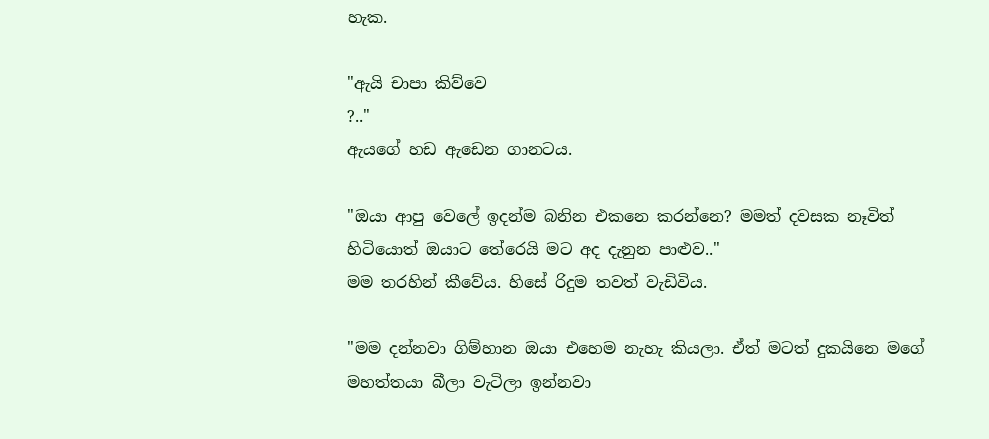හැක.

"ඇයි චාපා කිව්වෙ
?.."
ඇයගේ හඩ ඇඩෙන ගානටය.

"ඔයා ආපු වෙලේ ඉදන්ම බනින එකනෙ කරන්නෙ? මමත් දවසක නෑවිත් හිටියොත් ඔයාට තේරෙයි මට අද දැනුන පාළුව.."
මම තරහින් කීවේය. හිසේ රිදුම තවත් වැඩිවිය.

"මම දන්නවා ගිම්හාන ඔයා එහෙම නැහැ කියලා. ඒත් මටත් දුකයිනෙ මගේ මහත්තයා බීලා වැටිලා ඉන්නවා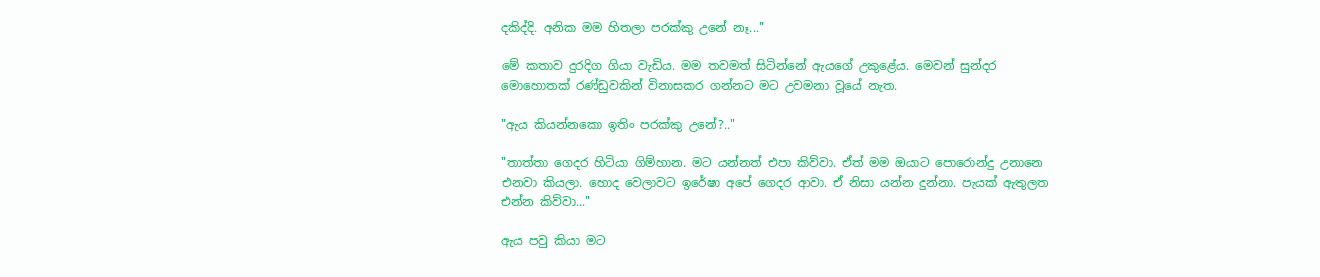දකිද්දි. අනික මම හිතලා පරක්කු උනේ නෑ..."

මේ කතාව දුරදිග ගියා වැඩිය. මම තවමත් සිටින්නේ ඇයගේ උකුළේය. මෙවන් සුන්දර මොහොතක් රණ්ඩුවකින් විනාසකර ගන්නට මට උවමනා වූයේ නැත.

"ඇය කියන්නකො ඉතිං පරක්කු උනේ?.."

"තාත්තා ගෙදර හිටියා ගිම්හාන. මට යන්නත් එපා කිව්වා. ඒත් මම ඔයාට පොරොන්දු උනානෙ එනවා කියලා. හොද වෙලාවට ඉරේෂා අපේ ගෙදර ආවා. ඒ නිසා යන්න දුන්නා. පැයක් ඇතුලත එන්න කිව්වා..."

ඇය පවු කියා මට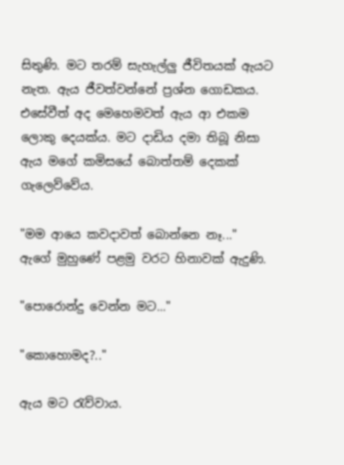සිතුණි. මට තරම් සැහැල්ලු ජීවිතයක් ඇයට නැත. ඇය ජීවත්වන්නේ ප්‍රශ්න ගොඩකය. එසේවීත් අද මෙහෙමවත් ඇය ආ එකම ලොකු දෙයක්ය. මට දාඩිය දමා තිබූ නිසා ඇය මගේ කමිසයේ බොත්තම් දෙකක් ගැලෙව්වේය.

"මම ආයෙ කවදාවත් බොන්නෙ නෑ..."
ඇගේ මුහුණේ පළමු වරට හිනාවක් ඇදුණි.

"පොරොන්දු වෙන්න මට..."

"කොහොමද?.."

ඇය මට රැව්වාය.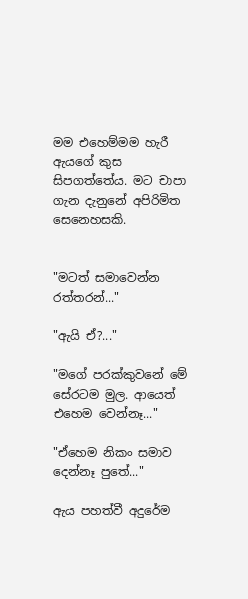මම එහෙම්මම හැරී ඇයගේ කුස සිපගත්තේය. මට චාපා ගැන දැනුනේ අපිරිමිත සෙනෙහසකි.


"මටත් සමාවෙන්න රත්තරන්..."

"ඇයි ඒ?..."

"මගේ පරක්කුවනේ මේ සේරටම මුල. ආයෙත් එහෙම වෙන්නෑ..."

"ඒහෙම නිකං සමාව දෙන්නෑ පුතේ..."

ඇය පහත්වී අදුරේම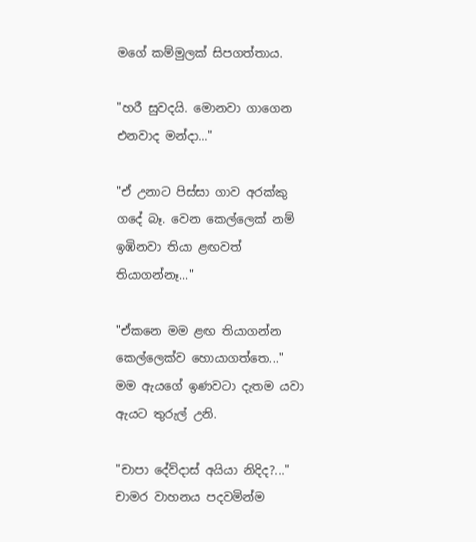මගේ කම්මුලක් සිපගත්තාය.

"හරී සුවදයි. මොනවා ගාගෙන එනවාද මන්දා..."

"ඒ උනාට පිස්සා ගාව අරක්කු ගදේ බෑ. වෙන කෙල්ලෙක් නම් ඉඹිනවා තියා ළඟවත් තියාගන්නෑ..."

"ඒකනෙ මම ළඟ තියාගන්න කෙල්ලෙක්ව හොයාගත්තෙ..."
මම ඇයගේ ඉණවටා දැතම යවා ඇයට තුරුල් උනි.

"චාපා දේව්දාස් අයියා නිදිද?..."
චාමර වාහනය පදවමින්ම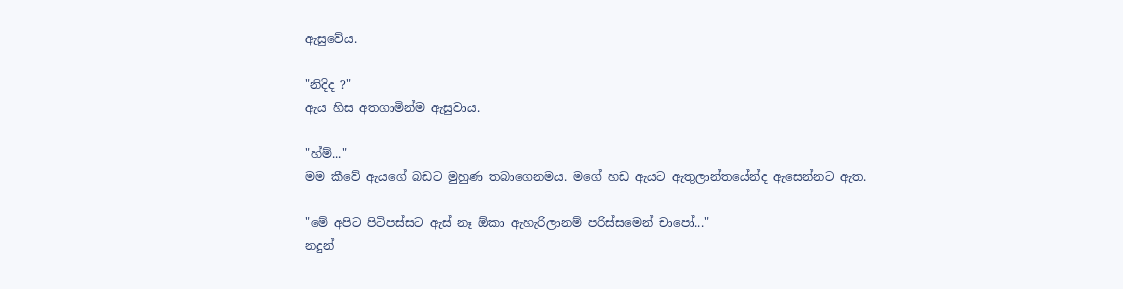ඇසුවේය.

"නිදිද ?"
ඇය හිස අතගාමින්ම ඇසුවාය.

"හ්ම්..."
මම කීවේ ඇයගේ බඩට මුහුණ තබාගෙනමය. මගේ හඩ ඇයට ඇතුලාන්තයේන්ද ඇසෙන්නට ඇත.

"මේ අපිට පිටිපස්සට ඇස් නෑ ඕකා ඇහැරිලානම් පරිස්සමෙන් චාපෝ..."
නදුන්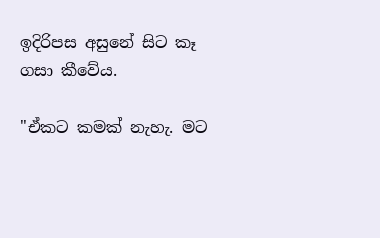ඉදිරිපස අසුනේ සිට කෑ ගසා කීවේය.

"ඒකට කමක් නැහැ. මට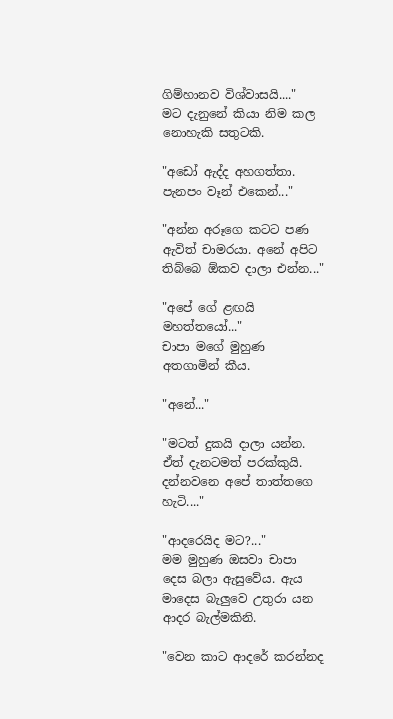ගිම්හානව විශ්වාසයි...."
මට දැනුනේ කියා නිම කල නොහැකි සතුටකි.

"අඩෝ ඇද්ද අහගත්තා. පැනපං වෑන් එකෙන්..."

"අන්න අරූගෙ කටට පණ ඇවිත් චාමරයා. අනේ අපිට තිබ්බෙ ඕකව දාලා එන්න..."

"අපේ ගේ ළඟයි මහත්තයෝ..."
චාපා මගේ මුහුණ අතගාමින් කීය.

"අනේ..."

"මටත් දුකයි දාලා යන්න. ඒත් දැනටමත් පරක්කුයි. දන්නවනෙ අපේ තාත්තගෙ හැටි...."

"ආදරෙයිද මට?..."
මම මුහුණ ඔසවා චාපා දෙස බලා ඇසුවේය. ඇය මාදෙස බැලුවෙ උතුරා යන ආදර බැල්මකිනි.

"වෙන කාට ආදරේ කරන්නද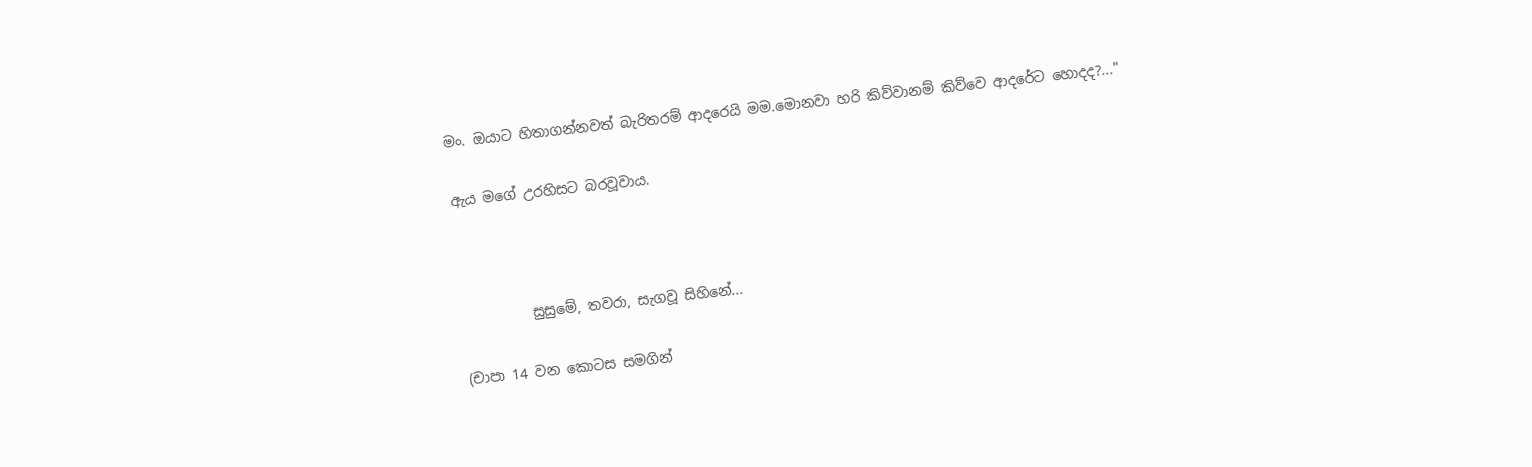මං. ඔයාට හිතාගන්නවත් බැරිතරම් ආදරෙයි මම.මොනවා හරි කිව්වානම් කිව්වෙ ආදරේට හොදද?..."

ඇය මගේ උරහිසට බරවූවාය.



          සුසුමේ, තවරා, සැගවූ සිහිනේ...

(චාපා 14 වන කොටස සමගින්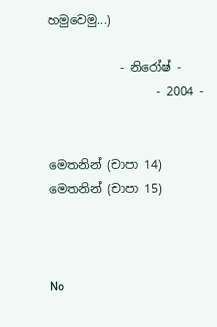හමුවෙමු...)

            - නිරෝෂ් -
                  - 2004 -


මෙතනින් (චාපා 14)
මෙතනින් (චාපා 15)



No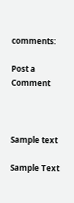comments:

Post a Comment



Sample text

Sample Text